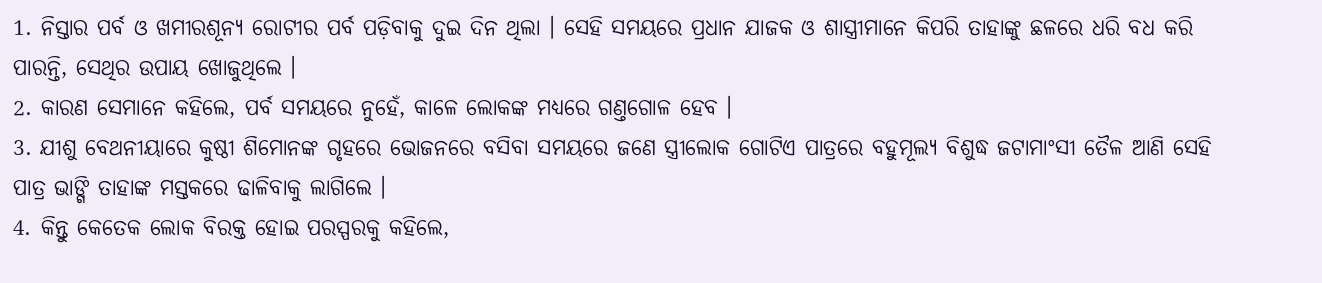1. ନିସ୍ତାର ପର୍ବ ଓ ଖମୀରଶୂନ୍ୟ ରୋଟୀର ପର୍ବ ପଡ଼ିବାକୁ ଦୁଇ ଦିନ ଥିଲା । ସେହି ସମୟରେ ପ୍ରଧାନ ଯାଜକ ଓ ଶାସ୍ତ୍ରୀମାନେ କିପରି ତାହାଙ୍କୁ ଛଳରେ ଧରି ବଧ କରି ପାରନ୍ତି, ସେଥିର ଉପାୟ ଖୋଜୁଥିଲେ ।
2. କାରଣ ସେମାନେ କହିଲେ, ପର୍ବ ସମୟରେ ନୁହେଁ, କାଳେ ଲୋକଙ୍କ ମଧ୍ୟରେ ଗଣ୍ତଗୋଳ ହେବ ।
3. ଯୀଶୁ ବେଥନୀୟାରେ କୁଷ୍ଠୀ ଶିମୋନଙ୍କ ଗୃହରେ ଭୋଜନରେ ବସିବା ସମୟରେ ଜଣେ ସ୍ତ୍ରୀଲୋକ ଗୋଟିଏ ପାତ୍ରରେ ବହୁମୂଲ୍ୟ ବିଶୁଦ୍ଧ ଜଟାମାଂସୀ ତୈଳ ଆଣି ସେହି ପାତ୍ର ଭାଙ୍ଗି ତାହାଙ୍କ ମସ୍ତକରେ ଢାଳିବାକୁ ଲାଗିଲେ ।
4. କିନ୍ତୁ କେତେକ ଲୋକ ବିରକ୍ତ ହୋଇ ପରସ୍ପରକୁ କହିଲେ,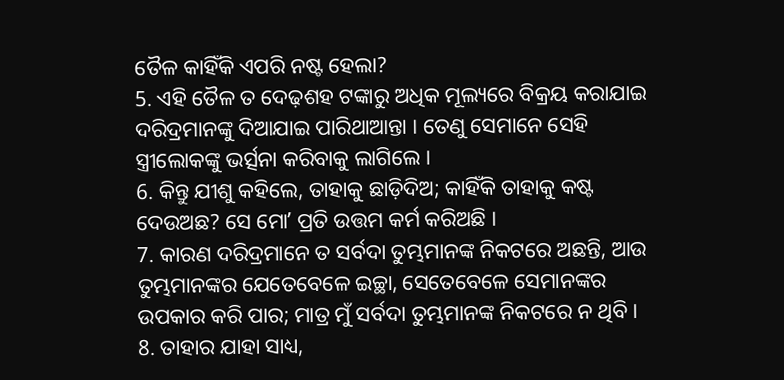ତୈଳ କାହିଁକି ଏପରି ନଷ୍ଟ ହେଲା?
5. ଏହି ତୈଳ ତ ଦେଢ଼ଶହ ଟଙ୍କାରୁ ଅଧିକ ମୂଲ୍ୟରେ ବିକ୍ରୟ କରାଯାଇ ଦରିଦ୍ରମାନଙ୍କୁ ଦିଆଯାଇ ପାରିଥାଆନ୍ତା । ତେଣୁ ସେମାନେ ସେହି ସ୍ତ୍ରୀଲୋକଙ୍କୁ ଭର୍ତ୍ସନା କରିବାକୁ ଲାଗିଲେ ।
6. କିନ୍ତୁ ଯୀଶୁ କହିଲେ, ତାହାକୁ ଛାଡ଼ିଦିଅ; କାହିଁକି ତାହାକୁ କଷ୍ଟ ଦେଉଅଛ? ସେ ମୋʼ ପ୍ରତି ଉତ୍ତମ କର୍ମ କରିଅଛି ।
7. କାରଣ ଦରିଦ୍ରମାନେ ତ ସର୍ବଦା ତୁମ୍ଭମାନଙ୍କ ନିକଟରେ ଅଛନ୍ତି, ଆଉ ତୁମ୍ଭମାନଙ୍କର ଯେତେବେଳେ ଇଚ୍ଛା, ସେତେବେଳେ ସେମାନଙ୍କର ଉପକାର କରି ପାର; ମାତ୍ର ମୁଁ ସର୍ବଦା ତୁମ୍ଭମାନଙ୍କ ନିକଟରେ ନ ଥିବି ।
8. ତାହାର ଯାହା ସାଧ୍ୟ,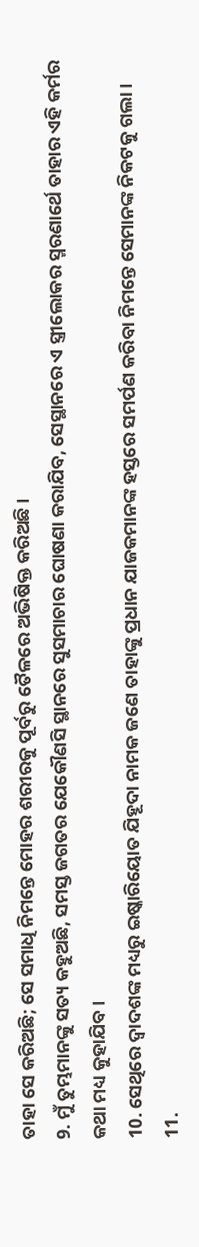ତାହା ସେ କରିଅଛି; ସେ ସମାଧି ନିମନ୍ତେ ମୋହର ଶରୀରକୁ ପୂର୍ବରୁ ତୈଳରେ ଅଭିଷିକ୍ତ କରିଅଛି ।
9. ମୁଁ ତୁମ୍ଭମାନଙ୍କୁ ସତ୍ୟ କହୁଅଛି, ସମସ୍ତ ଜଗତର ଯେକୌଣସି ସ୍ଥାନରେ ସୁସମାଚାର ଘୋଷଣା କରାଯିବ, ସେସ୍ଥାନରେ ଏ ସ୍ତ୍ରୀଲୋକର ସ୍ମରଣାର୍ଥେ ତାହାର ଏହି କର୍ମର କଥା ମଧ୍ୟ କୁହାଯିବ ।
10. ସେଥିରେ ଦ୍ଵାଦଶଙ୍କ ମଧ୍ୟରୁ ଇଷ୍କାରିୟୋତ ଯିହୂଦା ନାମକ ଜଣେ ତାହାଙ୍କୁ ପ୍ରଧାନ ଯାଜକମାନଙ୍କ ହସ୍ତରେ ସମର୍ପଣ କରିବା ନିମନ୍ତେ ସେମାନଙ୍କ ନିକଟକୁ ଗଲା ।
11.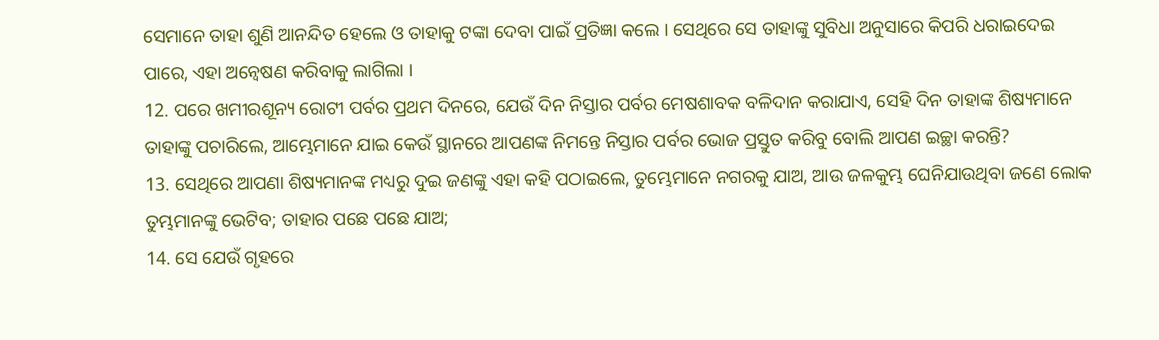ସେମାନେ ତାହା ଶୁଣି ଆନନ୍ଦିତ ହେଲେ ଓ ତାହାକୁ ଟଙ୍କା ଦେବା ପାଇଁ ପ୍ରତିଜ୍ଞା କଲେ । ସେଥିରେ ସେ ତାହାଙ୍କୁ ସୁବିଧା ଅନୁସାରେ କିପରି ଧରାଇଦେଇ ପାରେ, ଏହା ଅନ୍ଵେଷଣ କରିବାକୁ ଲାଗିଲା ।
12. ପରେ ଖମୀରଶୂନ୍ୟ ରୋଟୀ ପର୍ବର ପ୍ରଥମ ଦିନରେ, ଯେଉଁ ଦିନ ନିସ୍ତାର ପର୍ବର ମେଷଶାବକ ବଳିଦାନ କରାଯାଏ, ସେହି ଦିନ ତାହାଙ୍କ ଶିଷ୍ୟମାନେ ତାହାଙ୍କୁ ପଚାରିଲେ, ଆମ୍ଭେମାନେ ଯାଇ କେଉଁ ସ୍ଥାନରେ ଆପଣଙ୍କ ନିମନ୍ତେ ନିସ୍ତାର ପର୍ବର ଭୋଜ ପ୍ରସ୍ତୁତ କରିବୁ ବୋଲି ଆପଣ ଇଚ୍ଛା କରନ୍ତି?
13. ସେଥିରେ ଆପଣା ଶିଷ୍ୟମାନଙ୍କ ମଧ୍ୟରୁ ଦୁଇ ଜଣଙ୍କୁ ଏହା କହି ପଠାଇଲେ, ତୁମ୍ଭେମାନେ ନଗରକୁ ଯାଅ, ଆଉ ଜଳକୁମ୍ଭ ଘେନିଯାଉଥିବା ଜଣେ ଲୋକ ତୁମ୍ଭମାନଙ୍କୁ ଭେଟିବ; ତାହାର ପଛେ ପଛେ ଯାଅ;
14. ସେ ଯେଉଁ ଗୃହରେ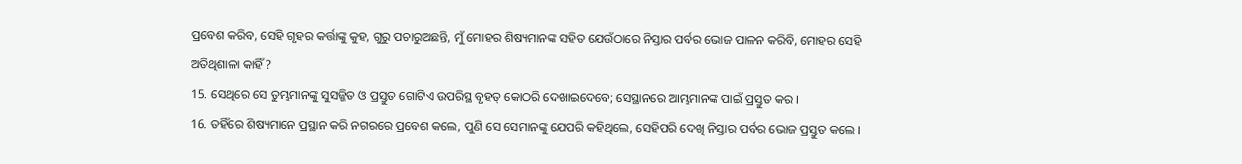ପ୍ରବେଶ କରିବ, ସେହି ଗୃହର କର୍ତ୍ତାଙ୍କୁ କୁହ, ଗୁରୁ ପଚାରୁଅଛନ୍ତି, ମୁଁ ମୋହର ଶିଷ୍ୟମାନଙ୍କ ସହିତ ଯେଉଁଠାରେ ନିସ୍ତାର ପର୍ବର ଭୋଜ ପାଳନ କରିବି, ମୋହର ସେହି ଅତିଥିଶାଳା କାହିଁ?
15. ସେଥିରେ ସେ ତୁମ୍ଭମାନଙ୍କୁ ସୁସଜ୍ଜିତ ଓ ପ୍ରସ୍ତୁତ ଗୋଟିଏ ଉପରିସ୍ଥ ବୃହତ୍ କୋଠରି ଦେଖାଇଦେବେ; ସେସ୍ଥାନରେ ଆମ୍ଭମାନଙ୍କ ପାଇଁ ପ୍ରସ୍ତୁତ କର ।
16. ତହିଁରେ ଶିଷ୍ୟମାନେ ପ୍ରସ୍ଥାନ କରି ନଗରରେ ପ୍ରବେଶ କଲେ, ପୁଣି ସେ ସେମାନଙ୍କୁ ଯେପରି କହିଥିଲେ, ସେହିପରି ଦେଖି ନିସ୍ତାର ପର୍ବର ଭୋଜ ପ୍ରସ୍ତୁତ କଲେ ।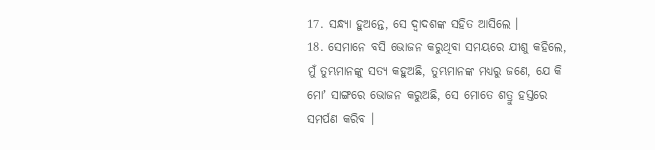17. ସନ୍ଧ୍ୟା ହୁଅନ୍ତେ, ସେ ଦ୍ଵାଦଶଙ୍କ ସହିତ ଆସିଲେ ।
18. ସେମାନେ ବସି ଭୋଜନ କରୁଥିବା ସମୟରେ ଯୀଶୁ କହିଲେ, ମୁଁ ତୁମ୍ଭମାନଙ୍କୁ ସତ୍ୟ କହୁଅଛି, ତୁମ୍ଭମାନଙ୍କ ମଧ୍ୟରୁ ଜଣେ, ଯେ କି ମୋʼ ସାଙ୍ଗରେ ଭୋଜନ କରୁଅଛି, ସେ ମୋତେ ଶତ୍ରୁ ହସ୍ତରେ ସମର୍ପଣ କରିବ ।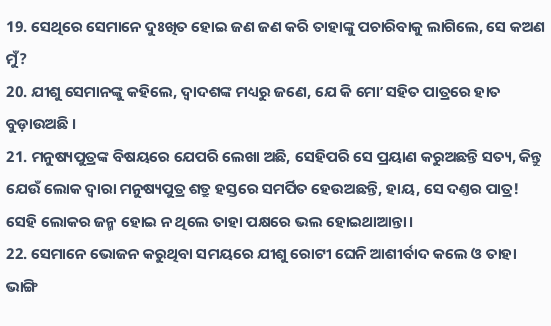19. ସେଥିରେ ସେମାନେ ଦୁଃଖିତ ହୋଇ ଜଣ ଜଣ କରି ତାହାଙ୍କୁ ପଚାରିବାକୁ ଲାଗିଲେ, ସେ କଅଣ ମୁଁ?
20. ଯୀଶୁ ସେମାନଙ୍କୁ କହିଲେ, ଦ୍ଵାଦଶଙ୍କ ମଧ୍ୟରୁ ଜଣେ, ଯେ କି ମୋʼ ସହିତ ପାତ୍ରରେ ହାତ ବୁଡ଼ାଉଅଛି ।
21. ମନୁଷ୍ୟପୁତ୍ରଙ୍କ ବିଷୟରେ ଯେପରି ଲେଖା ଅଛି, ସେହିପରି ସେ ପ୍ରୟାଣ କରୁଅଛନ୍ତି ସତ୍ୟ, କିନ୍ତୁ ଯେଉଁ ଲୋକ ଦ୍ଵାରା ମନୁଷ୍ୟପୁତ୍ର ଶତ୍ରୁ ହସ୍ତରେ ସମର୍ପିତ ହେଉଅଛନ୍ତି, ହାୟ, ସେ ଦଣ୍ତର ପାତ୍ର! ସେହି ଲୋକର ଜନ୍ମ ହୋଇ ନ ଥିଲେ ତାହା ପକ୍ଷରେ ଭଲ ହୋଇଥାଆନ୍ତା।
22. ସେମାନେ ଭୋଜନ କରୁଥିବା ସମୟରେ ଯୀଶୁ ରୋଟୀ ଘେନି ଆଶୀର୍ବାଦ କଲେ ଓ ତାହା ଭାଙ୍ଗି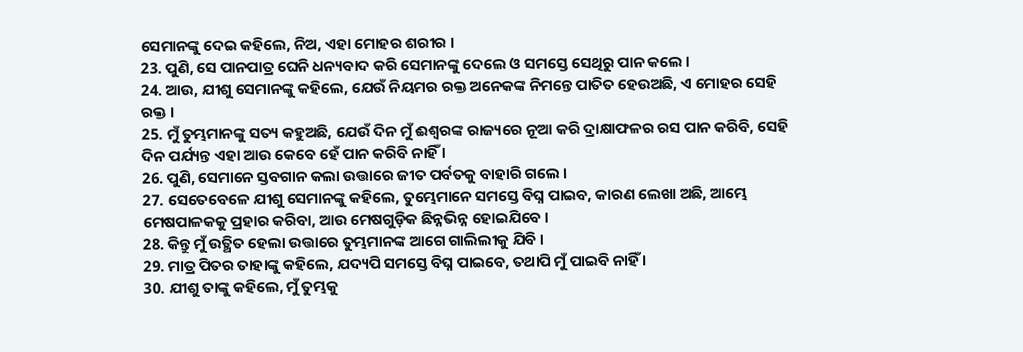ସେମାନଙ୍କୁ ଦେଇ କହିଲେ, ନିଅ, ଏହା ମୋହର ଶରୀର ।
23. ପୁଣି, ସେ ପାନପାତ୍ର ଘେନି ଧନ୍ୟବାଦ କରି ସେମାନଙ୍କୁ ଦେଲେ ଓ ସମସ୍ତେ ସେଥିରୁ ପାନ କଲେ ।
24. ଆଉ, ଯୀଶୁ ସେମାନଙ୍କୁ କହିଲେ, ଯେଉଁ ନିୟମର ରକ୍ତ ଅନେକଙ୍କ ନିମନ୍ତେ ପାତିତ ହେଉଅଛି, ଏ ମୋହର ସେହି ରକ୍ତ ।
25. ମୁଁ ତୁମ୍ଭମାନଙ୍କୁ ସତ୍ୟ କହୁଅଛି, ଯେଉଁ ଦିନ ମୁଁ ଈଶ୍ଵରଙ୍କ ରାଜ୍ୟରେ ନୂଆ କରି ଦ୍ରାକ୍ଷାଫଳର ରସ ପାନ କରିବି, ସେହି ଦିନ ପର୍ଯ୍ୟନ୍ତ ଏହା ଆଉ କେବେ ହେଁ ପାନ କରିବି ନାହିଁ ।
26. ପୁଣି, ସେମାନେ ସ୍ତବଗାନ କଲା ଉତ୍ତାରେ ଜୀତ ପର୍ବତକୁ ବାହାରି ଗଲେ ।
27. ସେତେବେଳେ ଯୀଶୁ ସେମାନଙ୍କୁ କହିଲେ, ତୁମ୍ଭେମାନେ ସମସ୍ତେ ବିଘ୍ନ ପାଇବ, କାରଣ ଲେଖା ଅଛି, ଆମ୍ଭେ ମେଷପାଳକକୁ ପ୍ରହାର କରିବା, ଆଉ ମେଷଗୁଡ଼ିକ ଛିନ୍ନଭିନ୍ନ ହୋଇଯିବେ ।
28. କିନ୍ତୁ ମୁଁ ଉତ୍ଥିତ ହେଲା ଉତ୍ତାରେ ତୁମ୍ଭମାନଙ୍କ ଆଗେ ଗାଲିଲୀକୁ ଯିବି ।
29. ମାତ୍ର ପିତର ତାହାଙ୍କୁ କହିଲେ, ଯଦ୍ୟପି ସମସ୍ତେ ବିଘ୍ନ ପାଇବେ, ତଥାପି ମୁଁ ପାଇବି ନାହିଁ ।
30. ଯୀଶୁ ତାଙ୍କୁ କହିଲେ, ମୁଁ ତୁମ୍ଭକୁ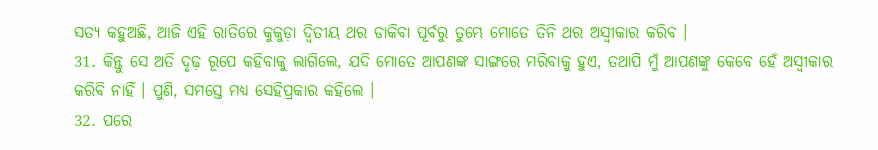ସତ୍ୟ କହୁଅଛି, ଆଜି ଏହି ରାତିରେ କୁକୁଡ଼ା ଦ୍ଵିତୀୟ ଥର ଡାକିବା ପୂର୍ବରୁ ତୁମ୍ଭେ ମୋତେ ତିନି ଥର ଅସ୍ଵୀକାର କରିବ ।
31. କିନ୍ତୁ ସେ ଅତି ଦୃଢ଼ ରୂପେ କହିବାକୁ ଲାଗିଲେ, ଯଦି ମୋତେ ଆପଣଙ୍କ ସାଙ୍ଗରେ ମରିବାକୁ ହୁଏ, ତଥାପି ମୁଁ ଆପଣଙ୍କୁ କେବେ ହେଁ ଅସ୍ଵୀକାର କରିବି ନାହିଁ । ପୁଣି, ସମସ୍ତେ ମଧ୍ୟ ସେହିପ୍ରକାର କହିଲେ ।
32. ପରେ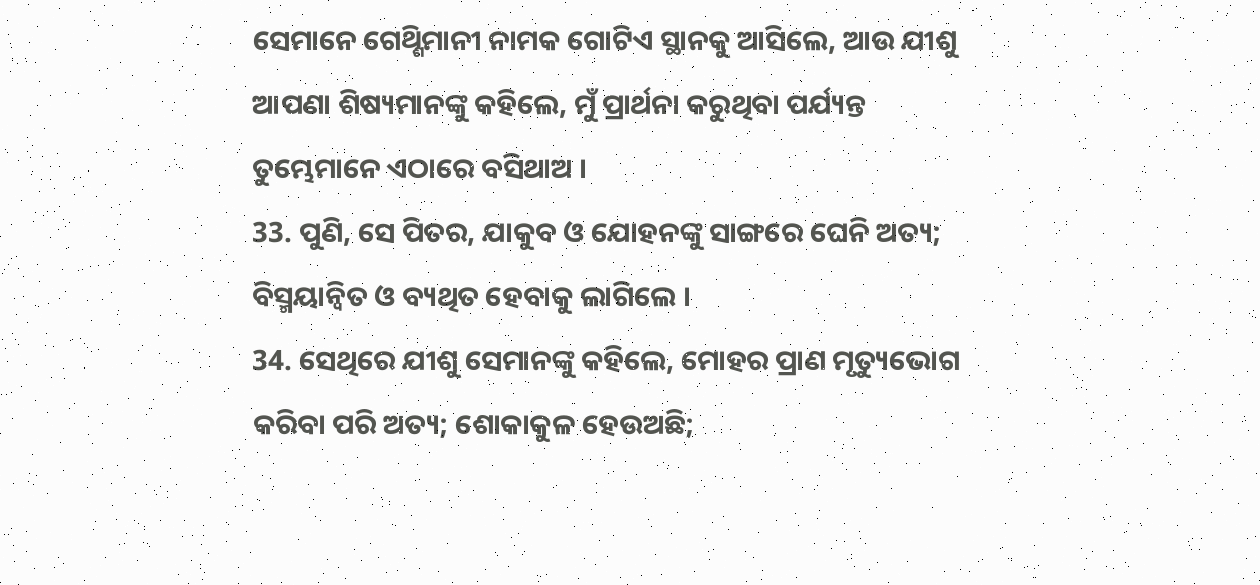ସେମାନେ ଗେଥ୍ଶିମାନୀ ନାମକ ଗୋଟିଏ ସ୍ଥାନକୁ ଆସିଲେ, ଆଉ ଯୀଶୁ ଆପଣା ଶିଷ୍ୟମାନଙ୍କୁ କହିଲେ, ମୁଁ ପ୍ରାର୍ଥନା କରୁଥିବା ପର୍ଯ୍ୟନ୍ତ ତୁମ୍ଭେମାନେ ଏଠାରେ ବସିଥାଅ ।
33. ପୁଣି, ସେ ପିତର, ଯାକୁବ ଓ ଯୋହନଙ୍କୁ ସାଙ୍ଗରେ ଘେନି ଅତ୍ୟ; ବିସ୍ମୟାନ୍ଵିତ ଓ ବ୍ୟଥିତ ହେବାକୁ ଲାଗିଲେ ।
34. ସେଥିରେ ଯୀଶୁ ସେମାନଙ୍କୁ କହିଲେ, ମୋହର ପ୍ରାଣ ମୃତ୍ୟୁଭୋଗ କରିବା ପରି ଅତ୍ୟ; ଶୋକାକୁଳ ହେଉଅଛି;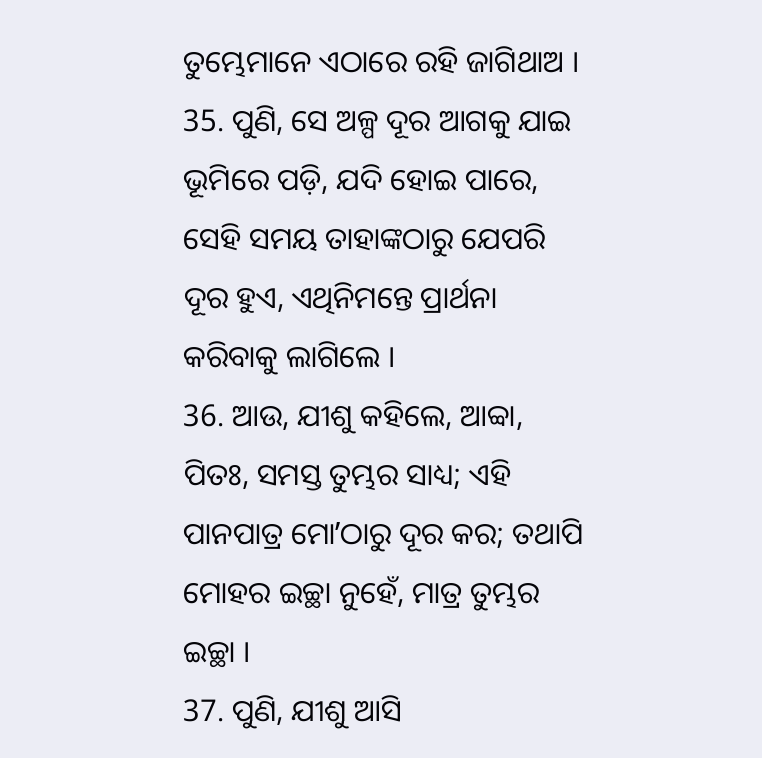ତୁମ୍ଭେମାନେ ଏଠାରେ ରହି ଜାଗିଥାଅ ।
35. ପୁଣି, ସେ ଅଳ୍ପ ଦୂର ଆଗକୁ ଯାଇ ଭୂମିରେ ପଡ଼ି, ଯଦି ହୋଇ ପାରେ, ସେହି ସମୟ ତାହାଙ୍କଠାରୁ ଯେପରି ଦୂର ହୁଏ, ଏଥିନିମନ୍ତେ ପ୍ରାର୍ଥନା କରିବାକୁ ଲାଗିଲେ ।
36. ଆଉ, ଯୀଶୁ କହିଲେ, ଆବ୍ବା, ପିତଃ, ସମସ୍ତ ତୁମ୍ଭର ସାଧ୍ୟ; ଏହି ପାନପାତ୍ର ମୋʼଠାରୁ ଦୂର କର; ତଥାପି ମୋହର ଇଚ୍ଛା ନୁହେଁ, ମାତ୍ର ତୁମ୍ଭର ଇଚ୍ଛା ।
37. ପୁଣି, ଯୀଶୁ ଆସି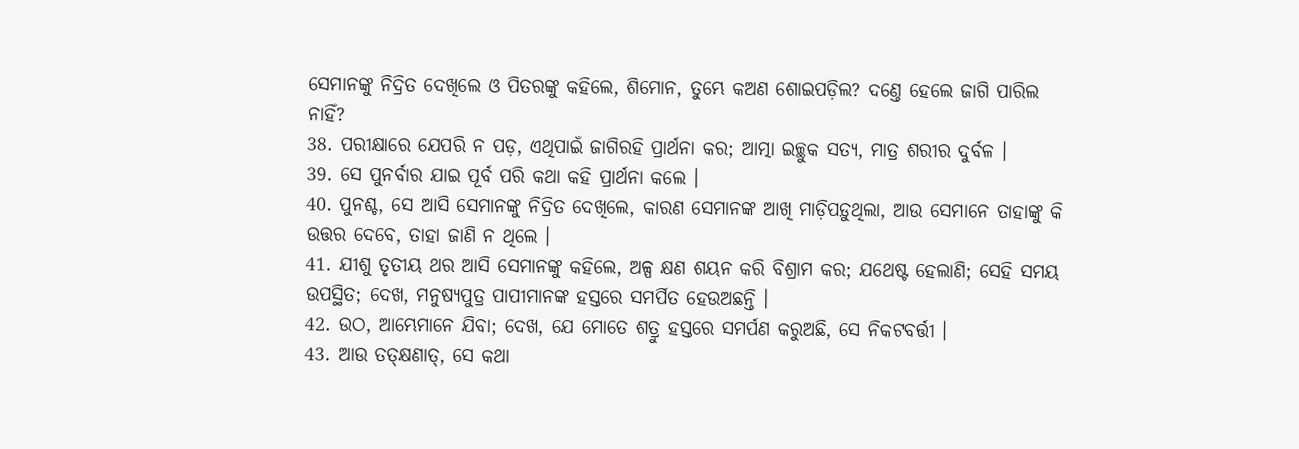ସେମାନଙ୍କୁ ନିଦ୍ରିତ ଦେଖିଲେ ଓ ପିତରଙ୍କୁ କହିଲେ, ଶିମୋନ, ତୁମ୍ଭେ କଅଣ ଶୋଇପଡ଼ିଲ? ଦଣ୍ତେ ହେଲେ ଜାଗି ପାରିଲ ନାହିଁ?
38. ପରୀକ୍ଷାରେ ଯେପରି ନ ପଡ଼, ଏଥିପାଇଁ ଜାଗିରହି ପ୍ରାର୍ଥନା କର; ଆତ୍ମା ଇଚ୍ଛୁକ ସତ୍ୟ, ମାତ୍ର ଶରୀର ଦୁର୍ବଳ ।
39. ସେ ପୁନର୍ବାର ଯାଇ ପୂର୍ବ ପରି କଥା କହି ପ୍ରାର୍ଥନା କଲେ ।
40. ପୁନଶ୍ଚ, ସେ ଆସି ସେମାନଙ୍କୁ ନିଦ୍ରିତ ଦେଖିଲେ, କାରଣ ସେମାନଙ୍କ ଆଖି ମାଡ଼ିପଡ଼ୁଥିଲା, ଆଉ ସେମାନେ ତାହାଙ୍କୁ କି ଉତ୍ତର ଦେବେ, ତାହା ଜାଣି ନ ଥିଲେ ।
41. ଯୀଶୁ ତୃତୀୟ ଥର ଆସି ସେମାନଙ୍କୁ କହିଲେ, ଅଳ୍ପ କ୍ଷଣ ଶୟନ କରି ବିଶ୍ରାମ କର; ଯଥେଷ୍ଟ ହେଲାଣି; ସେହି ସମୟ ଉପସ୍ଥିତ; ଦେଖ, ମନୁଷ୍ୟପୁତ୍ର ପାପୀମାନଙ୍କ ହସ୍ତରେ ସମର୍ପିତ ହେଉଅଛନ୍ତି ।
42. ଉଠ, ଆମ୍ଭେମାନେ ଯିବା; ଦେଖ, ଯେ ମୋତେ ଶତ୍ରୁ ହସ୍ତରେ ସମର୍ପଣ କରୁଅଛି, ସେ ନିକଟବର୍ତ୍ତୀ ।
43. ଆଉ ତତ୍କ୍ଷଣାତ୍, ସେ କଥା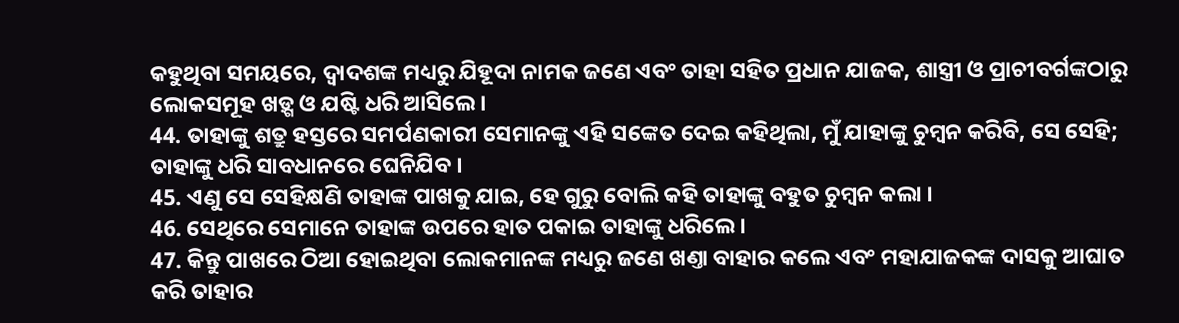କହୁଥିବା ସମୟରେ, ଦ୍ଵାଦଶଙ୍କ ମଧ୍ୟରୁ ଯିହୂଦା ନାମକ ଜଣେ ଏବଂ ତାହା ସହିତ ପ୍ରଧାନ ଯାଜକ, ଶାସ୍ତ୍ରୀ ଓ ପ୍ରାଚୀବର୍ଗଙ୍କଠାରୁ ଲୋକସମୂହ ଖଡ଼୍ଗ ଓ ଯଷ୍ଟି ଧରି ଆସିଲେ ।
44. ତାହାଙ୍କୁ ଶତ୍ରୁ ହସ୍ତରେ ସମର୍ପଣକାରୀ ସେମାନଙ୍କୁ ଏହି ସଙ୍କେତ ଦେଇ କହିଥିଲା, ମୁଁ ଯାହାଙ୍କୁ ଚୁମ୍ଵନ କରିବି, ସେ ସେହି; ତାହାଙ୍କୁ ଧରି ସାବଧାନରେ ଘେନିଯିବ ।
45. ଏଣୁ ସେ ସେହିକ୍ଷଣି ତାହାଙ୍କ ପାଖକୁ ଯାଇ, ହେ ଗୁରୁ ବୋଲି କହି ତାହାଙ୍କୁ ବହୁତ ଚୁମ୍ଵନ କଲା ।
46. ସେଥିରେ ସେମାନେ ତାହାଙ୍କ ଉପରେ ହାତ ପକାଇ ତାହାଙ୍କୁ ଧରିଲେ ।
47. କିନ୍ତୁ ପାଖରେ ଠିଆ ହୋଇଥିବା ଲୋକମାନଙ୍କ ମଧ୍ୟରୁ ଜଣେ ଖଣ୍ତା ବାହାର କଲେ ଏବଂ ମହାଯାଜକଙ୍କ ଦାସକୁ ଆଘାତ କରି ତାହାର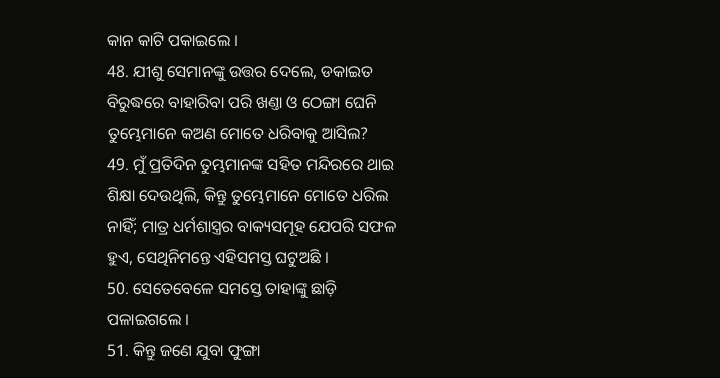କାନ କାଟି ପକାଇଲେ ।
48. ଯୀଶୁ ସେମାନଙ୍କୁ ଉତ୍ତର ଦେଲେ, ଡକାଇତ ବିରୁଦ୍ଧରେ ବାହାରିବା ପରି ଖଣ୍ତା ଓ ଠେଙ୍ଗା ଘେନି ତୁମ୍ଭେମାନେ କଅଣ ମୋତେ ଧରିବାକୁ ଆସିଲ?
49. ମୁଁ ପ୍ରତିଦିନ ତୁମ୍ଭମାନଙ୍କ ସହିତ ମନ୍ଦିରରେ ଥାଇ ଶିକ୍ଷା ଦେଉଥିଲି, କିନ୍ତୁ ତୁମ୍ଭେମାନେ ମୋତେ ଧରିଲ ନାହିଁ; ମାତ୍ର ଧର୍ମଶାସ୍ତ୍ରର ବାକ୍ୟସମୂହ ଯେପରି ସଫଳ ହୁଏ, ସେଥିନିମନ୍ତେ ଏହିସମସ୍ତ ଘଟୁଅଛି ।
50. ସେତେବେଳେ ସମସ୍ତେ ତାହାଙ୍କୁ ଛାଡ଼ି ପଳାଇଗଲେ ।
51. କିନ୍ତୁ ଜଣେ ଯୁବା ଫୁଙ୍ଗା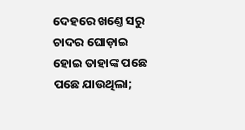ଦେହରେ ଖଣ୍ତେ ସରୁ ଚାଦର ଘୋଡ଼ାଇ ହୋଇ ତାହାଙ୍କ ପଛେ ପଛେ ଯାଉଥିଲା;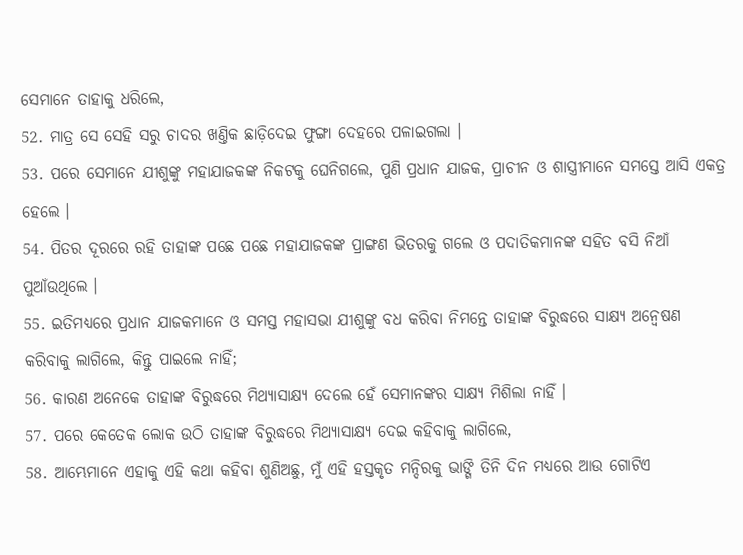ସେମାନେ ତାହାକୁ ଧରିଲେ,
52. ମାତ୍ର ସେ ସେହି ସରୁ ଚାଦର ଖଣ୍ତିକ ଛାଡ଼ିଦେଇ ଫୁଙ୍ଗା ଦେହରେ ପଳାଇଗଲା ।
53. ପରେ ସେମାନେ ଯୀଶୁଙ୍କୁ ମହାଯାଜକଙ୍କ ନିକଟକୁ ଘେନିଗଲେ, ପୁଣି ପ୍ରଧାନ ଯାଜକ, ପ୍ରାଚୀନ ଓ ଶାସ୍ତ୍ରୀମାନେ ସମସ୍ତେ ଆସି ଏକତ୍ର ହେଲେ ।
54. ପିତର ଦୂରରେ ରହି ତାହାଙ୍କ ପଛେ ପଛେ ମହାଯାଜକଙ୍କ ପ୍ରାଙ୍ଗଣ ଭିତରକୁ ଗଲେ ଓ ପଦାତିକମାନଙ୍କ ସହିତ ବସି ନିଆଁ ପୁଆଁଉଥିଲେ ।
55. ଇତିମଧ୍ୟରେ ପ୍ରଧାନ ଯାଜକମାନେ ଓ ସମସ୍ତ ମହାସଭା ଯୀଶୁଙ୍କୁ ବଧ କରିବା ନିମନ୍ତେ ତାହାଙ୍କ ବିରୁଦ୍ଧରେ ସାକ୍ଷ୍ୟ ଅନ୍ଵେଷଣ କରିବାକୁ ଲାଗିଲେ, କିନ୍ତୁ ପାଇଲେ ନାହିଁ;
56. କାରଣ ଅନେକେ ତାହାଙ୍କ ବିରୁଦ୍ଧରେ ମିଥ୍ୟାସାକ୍ଷ୍ୟ ଦେଲେ ହେଁ ସେମାନଙ୍କର ସାକ୍ଷ୍ୟ ମିଶିଲା ନାହିଁ ।
57. ପରେ କେତେକ ଲୋକ ଉଠି ତାହାଙ୍କ ବିରୁଦ୍ଧରେ ମିଥ୍ୟାସାକ୍ଷ୍ୟ ଦେଇ କହିବାକୁ ଲାଗିଲେ,
58. ଆମ୍ଭେମାନେ ଏହାକୁ ଏହି କଥା କହିବା ଶୁଣିଅଛୁ, ମୁଁ ଏହି ହସ୍ତକୃତ ମନ୍ଦିରକୁ ଭାଙ୍ଗି ତିନି ଦିନ ମଧ୍ୟରେ ଆଉ ଗୋଟିଏ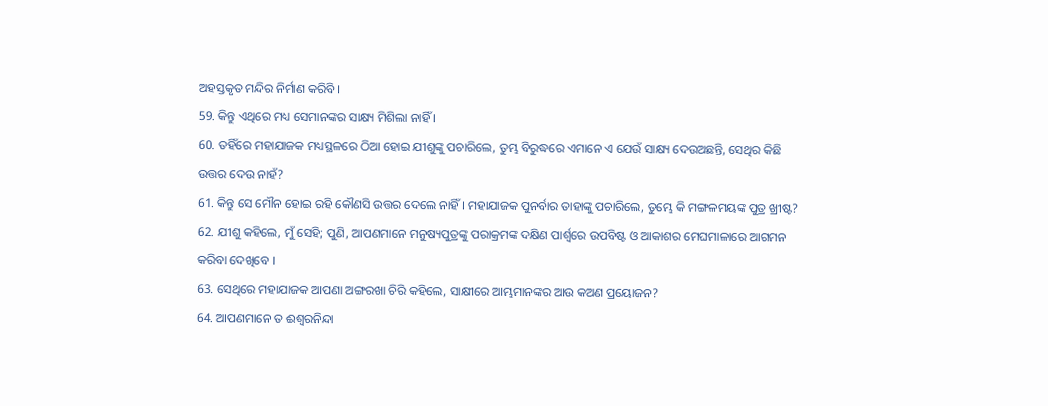ଅହସ୍ତକୃତ ମନ୍ଦିର ନିର୍ମାଣ କରିବି ।
59. କିନ୍ତୁ ଏଥିରେ ମଧ୍ୟ ସେମାନଙ୍କର ସାକ୍ଷ୍ୟ ମିଶିଲା ନାହିଁ ।
60. ତହିଁରେ ମହାଯାଜକ ମଧ୍ୟସ୍ଥଳରେ ଠିଆ ହୋଇ ଯୀଶୁଙ୍କୁ ପଚାରିଲେ, ତୁମ୍ଭ ବିରୁଦ୍ଧରେ ଏମାନେ ଏ ଯେଉଁ ସାକ୍ଷ୍ୟ ଦେଉଅଛନ୍ତି, ସେଥିର କିଛି ଉତ୍ତର ଦେଉ ନାହଁ?
61. କିନ୍ତୁ ସେ ମୌନ ହୋଇ ରହି କୌଣସି ଉତ୍ତର ଦେଲେ ନାହିଁ । ମହାଯାଜକ ପୁନର୍ବାର ତାହାଙ୍କୁ ପଚାରିଲେ, ତୁମ୍ଭେ କି ମଙ୍ଗଳମୟଙ୍କ ପୁତ୍ର ଖ୍ରୀଷ୍ଟ?
62. ଯୀଶୁ କହିଲେ, ମୁଁ ସେହି; ପୁଣି, ଆପଣମାନେ ମନୁଷ୍ୟପୁତ୍ରଙ୍କୁ ପରାକ୍ରମଙ୍କ ଦକ୍ଷିଣ ପାର୍ଶ୍ଵରେ ଉପବିଷ୍ଟ ଓ ଆକାଶର ମେଘମାଳାରେ ଆଗମନ କରିବା ଦେଖିବେ ।
63. ସେଥିରେ ମହାଯାଜକ ଆପଣା ଅଙ୍ଗରଖା ଚିରି କହିଲେ, ସାକ୍ଷୀରେ ଆମ୍ଭମାନଙ୍କର ଆଉ କଅଣ ପ୍ରୟୋଜନ?
64. ଆପଣମାନେ ତ ଈଶ୍ଵରନିନ୍ଦା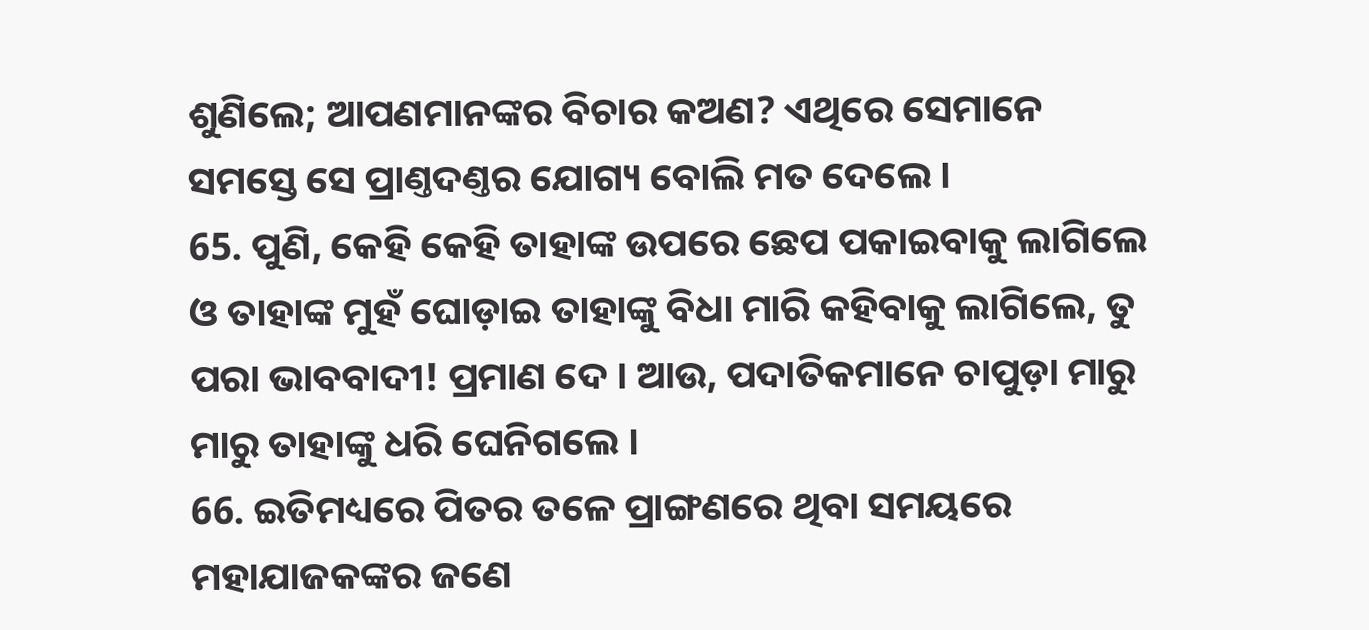ଶୁଣିଲେ; ଆପଣମାନଙ୍କର ବିଚାର କଅଣ? ଏଥିରେ ସେମାନେ ସମସ୍ତେ ସେ ପ୍ରାଣ୍ତଦଣ୍ତର ଯୋଗ୍ୟ ବୋଲି ମତ ଦେଲେ ।
65. ପୁଣି, କେହି କେହି ତାହାଙ୍କ ଉପରେ ଛେପ ପକାଇବାକୁ ଲାଗିଲେ ଓ ତାହାଙ୍କ ମୁହଁ ଘୋଡ଼ାଇ ତାହାଙ୍କୁ ବିଧା ମାରି କହିବାକୁ ଲାଗିଲେ, ତୁ ପରା ଭାବବାଦୀ! ପ୍ରମାଣ ଦେ । ଆଉ, ପଦାତିକମାନେ ଚାପୁଡ଼ା ମାରୁ ମାରୁ ତାହାଙ୍କୁ ଧରି ଘେନିଗଲେ ।
66. ଇତିମଧ୍ୟରେ ପିତର ତଳେ ପ୍ରାଙ୍ଗଣରେ ଥିବା ସମୟରେ ମହାଯାଜକଙ୍କର ଜଣେ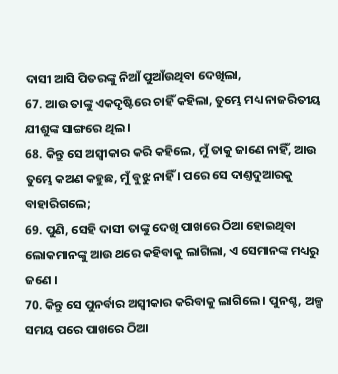ଦାସୀ ଆସି ପିତରଙ୍କୁ ନିଆଁ ପୁଆଁଉଥିବା ଦେଖିଲା,
67. ଆଉ ତାଙ୍କୁ ଏକଦୃଷ୍ଟିରେ ଚାହିଁ କହିଲା, ତୁମ୍ଭେ ମଧ୍ୟ ନାଜରିତୀୟ ଯୀଶୁଙ୍କ ସାଙ୍ଗରେ ଥିଲ ।
68. କିନ୍ତୁ ସେ ଅସ୍ଵୀକାର କରି କହିଲେ, ମୁଁ ତାକୁ ଜାଣେ ନାହିଁ, ଆଉ ତୁମ୍ଭେ କଅଣ କହୁଛ, ମୁଁ ବୁଝୁ ନାହିଁ । ପରେ ସେ ଦାଣ୍ତଦୁଆରକୁ ବାହାରିଗଲେ;
69. ପୁଣି, ସେହି ଦାସୀ ତାଙ୍କୁ ଦେଖି ପାଖରେ ଠିଆ ହୋଇଥିବା ଲୋକମାନଙ୍କୁ ଆଉ ଥରେ କହିବାକୁ ଲାଗିଲା, ଏ ସେମାନଙ୍କ ମଧ୍ୟରୁ ଜଣେ ।
70. କିନ୍ତୁ ସେ ପୁନର୍ବାର ଅସ୍ଵୀକାର କରିବାକୁ ଲାଗିଲେ । ପୁନଶ୍ଚ, ଅଳ୍ପ ସମୟ ପରେ ପାଖରେ ଠିଆ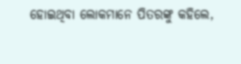ହୋଇଥିବା ଲୋକମାନେ ପିତରଙ୍କୁ କହିଲେ,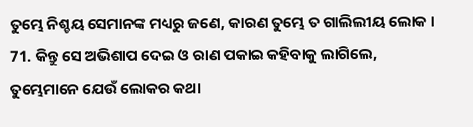ତୁମ୍ଭେ ନିଶ୍ଚୟ ସେମାନଙ୍କ ମଧ୍ୟରୁ ଜଣେ, କାରଣ ତୁମ୍ଭେ ତ ଗାଲିଲୀୟ ଲୋକ ।
71. କିନ୍ତୁ ସେ ଅଭିଶାପ ଦେଇ ଓ ରାଣ ପକାଇ କହିବାକୁ ଲାଗିଲେ, ତୁମ୍ଭେମାନେ ଯେଉଁ ଲୋକର କଥା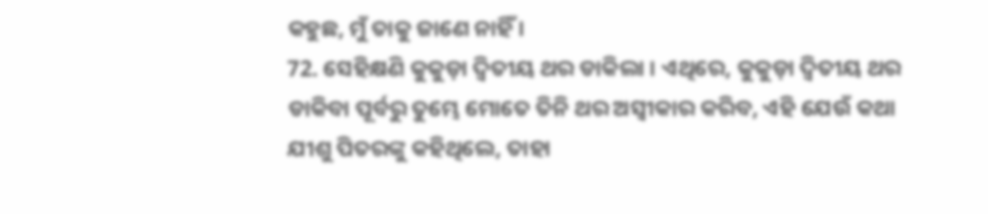କହୁଛ, ମୁଁ ତାକୁ ଜାଣେ ନାହିଁ ।
72. ସେହିକ୍ଷଣି କୁକୁଡ଼ା ଦ୍ଵିତୀୟ ଥର ଡାକିଲା । ଏଥିରେ, କୁକୁଡ଼ା ଦ୍ଵିତୀୟ ଥର ଡାକିବା ପୂର୍ବରୁ ତୁମ୍ଭେ ମୋତେ ତିନି ଥର ଅସ୍ଵୀକାର କରିବ, ଏହି ଯେଉଁ କଥା ଯୀଶୁ ପିତରଙ୍କୁ କହିଥିଲେ, ତାହା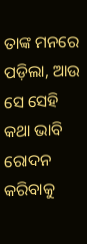ତାଙ୍କ ମନରେ ପଡ଼ିଲା, ଆଉ ସେ ସେହି କଥା ଭାବି ରୋଦନ କରିବାକୁ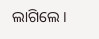ଲାଗିଲେ ।